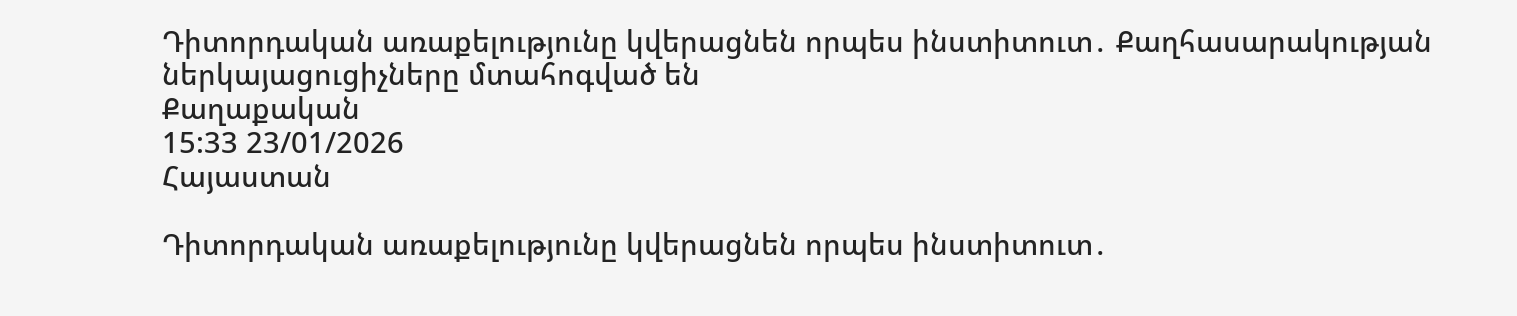Դիտորդական առաքելությունը կվերացնեն որպես ինստիտուտ․ Քաղհասարակության ներկայացուցիչները մտահոգված են
Քաղաքական
15:33 23/01/2026
Հայաստան

Դիտորդական առաքելությունը կվերացնեն որպես ինստիտուտ․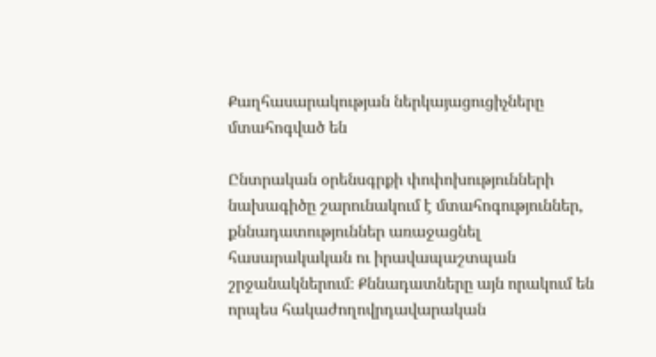Քաղհասարակության ներկայացուցիչները մտահոգված են

Ընտրական օրենսգրքի փոփոխությունների նախագիծը շարունակում է մտահոգություններ, քննադատություններ առաջացնել հասարակական ու իրավապաշտպան շրջանակներում։ Քննադատները այն որակում են որպես հակաժողովրդավարական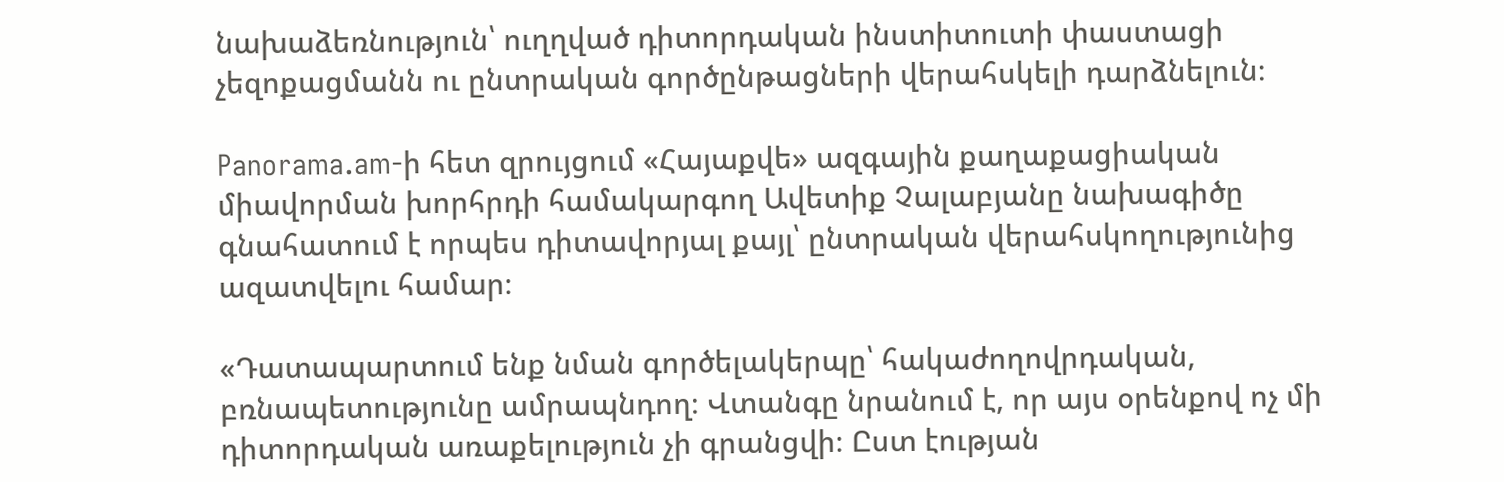նախաձեռնություն՝ ուղղված դիտորդական ինստիտուտի փաստացի չեզոքացմանն ու ընտրական գործընթացների վերահսկելի դարձնելուն։

Panorama.am-ի հետ զրույցում «Հայաքվե» ազգային քաղաքացիական միավորման խորհրդի համակարգող Ավետիք Չալաբյանը նախագիծը գնահատում է որպես դիտավորյալ քայլ՝ ընտրական վերահսկողությունից ազատվելու համար։

«Դատապարտում ենք նման գործելակերպը՝ հակաժողովրդական,  բռնապետությունը ամրապնդող։ Վտանգը նրանում է, որ այս օրենքով ոչ մի դիտորդական առաքելություն չի գրանցվի։ Ըստ էության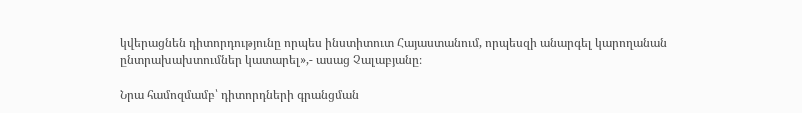կվերացնեն դիտորդությունը որպես ինստիտուտ Հայաստանում, որպեսզի անարգել կարողանան ընտրախախտումներ կատարել»,- ասաց Չալաբյանը։

Նրա համոզմամբ՝ դիտորդների գրանցման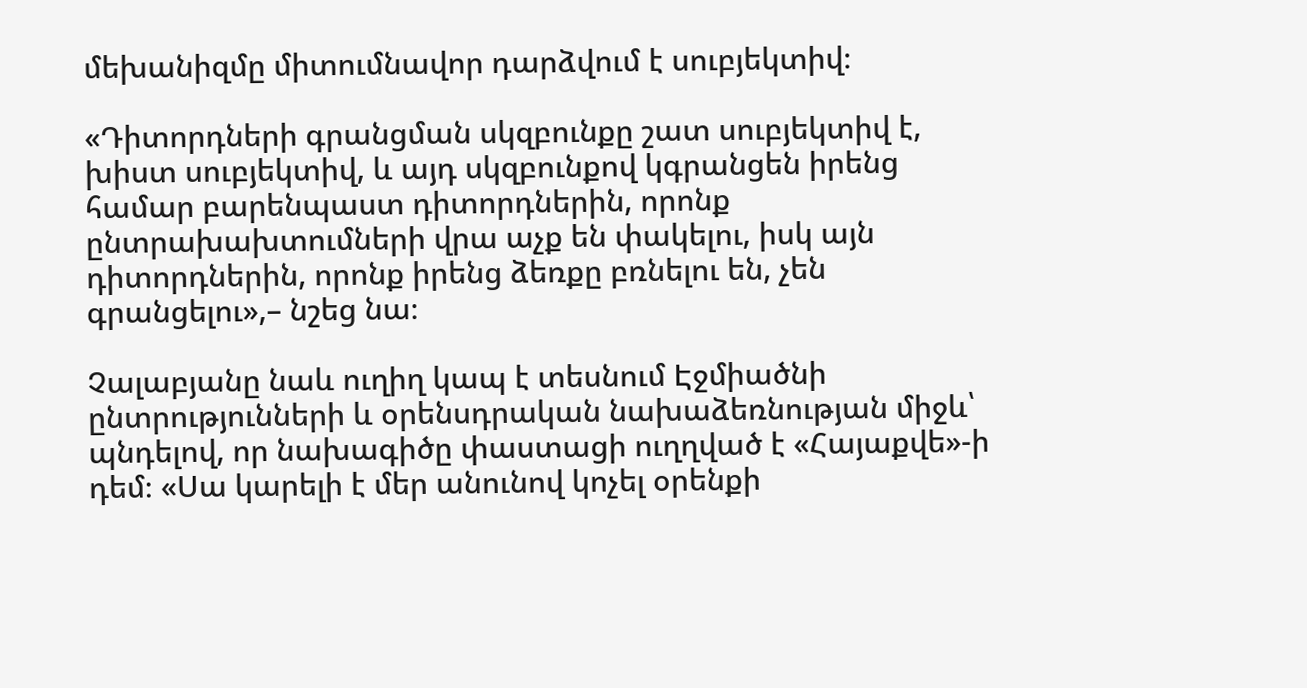մեխանիզմը միտումնավոր դարձվում է սուբյեկտիվ։

«Դիտորդների գրանցման սկզբունքը շատ սուբյեկտիվ է, խիստ սուբյեկտիվ, և այդ սկզբունքով կգրանցեն իրենց համար բարենպաստ դիտորդներին, որոնք ընտրախախտումների վրա աչք են փակելու, իսկ այն դիտորդներին, որոնք իրենց ձեռքը բռնելու են, չեն գրանցելու»,– նշեց նա։

Չալաբյանը նաև ուղիղ կապ է տեսնում Էջմիածնի ընտրությունների և օրենսդրական նախաձեռնության միջև՝ պնդելով, որ նախագիծը փաստացի ուղղված է «Հայաքվե»-ի դեմ։ «Սա կարելի է մեր անունով կոչել օրենքի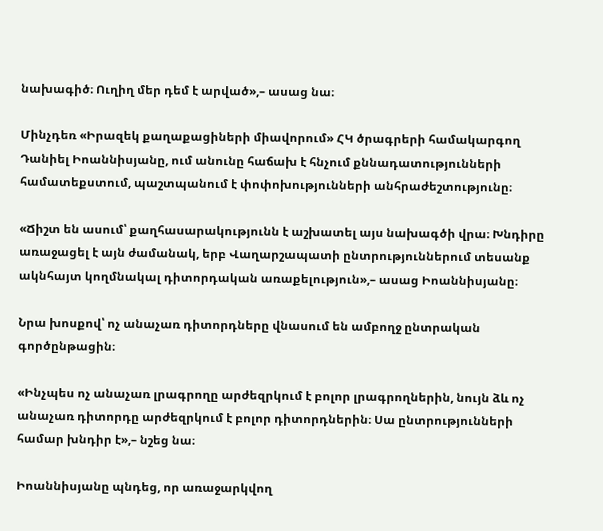նախագիծ։ Ուղիղ մեր դեմ է արված»,– ասաց նա։

Մինչդեռ «Իրազեկ քաղաքացիների միավորում» ՀԿ ծրագրերի համակարգող Դանիել Իոաննիսյանը, ում անունը հաճախ է հնչում քննադատությունների համատեքստում, պաշտպանում է փոփոխությունների անհրաժեշտությունը։

«Ճիշտ են ասում՝ քաղհասարակությունն է աշխատել այս նախագծի վրա։ Խնդիրը առաջացել է այն ժամանակ, երբ Վաղարշապատի ընտրություններում տեսանք ակնհայտ կողմնակալ դիտորդական առաքելություն»,– ասաց Իոաննիսյանը։

Նրա խոսքով՝ ոչ անաչառ դիտորդները վնասում են ամբողջ ընտրական գործընթացին։

«Ինչպես ոչ անաչառ լրագրողը արժեզրկում է բոլոր լրագրողներին, նույն ձև ոչ անաչառ դիտորդը արժեզրկում է բոլոր դիտորդներին։ Սա ընտրությունների համար խնդիր է»,– նշեց նա։

Իոաննիսյանը պնդեց, որ առաջարկվող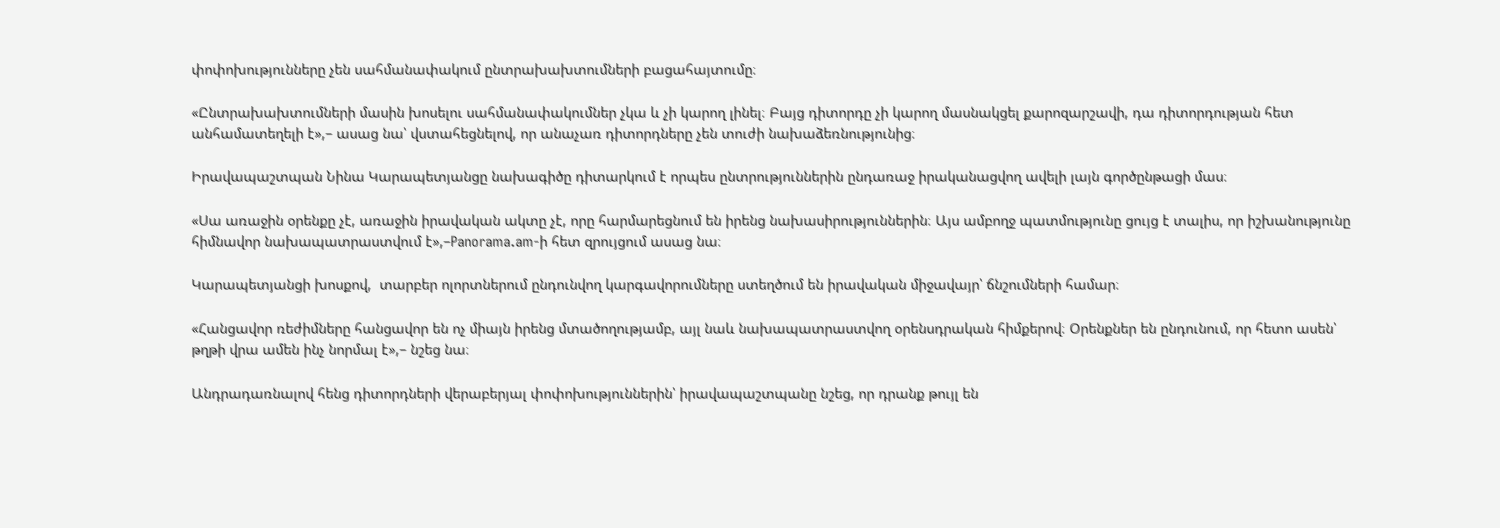փոփոխությունները չեն սահմանափակում ընտրախախտումների բացահայտումը։

«Ընտրախախտումների մասին խոսելու սահմանափակումներ չկա և չի կարող լինել։ Բայց դիտորդը չի կարող մասնակցել քարոզարշավի, դա դիտորդության հետ անհամատեղելի է»,– ասաց նա՝ վստահեցնելով, որ անաչառ դիտորդները չեն տուժի նախաձեռնությունից։

Իրավապաշտպան Նինա Կարապետյանցը նախագիծը դիտարկում է որպես ընտրություններին ընդառաջ իրականացվող ավելի լայն գործընթացի մաս։

«Սա առաջին օրենքը չէ, առաջին իրավական ակտը չէ, որը հարմարեցնում են իրենց նախասիրություններին։ Այս ամբողջ պատմությունը ցույց է տալիս, որ իշխանությունը հիմնավոր նախապատրաստվում է»,–Panorama.am-ի հետ զրույցում ասաց նա։

Կարապետյանցի խոսքով,  տարբեր ոլորտներում ընդունվող կարգավորումները ստեղծում են իրավական միջավայր՝ ճնշումների համար։

«Հանցավոր ռեժիմները հանցավոր են ոչ միայն իրենց մտածողությամբ, այլ նաև նախապատրաստվող օրենսդրական հիմքերով։ Օրենքներ են ընդունում, որ հետո ասեն՝ թղթի վրա ամեն ինչ նորմալ է»,– նշեց նա։

Անդրադառնալով հենց դիտորդների վերաբերյալ փոփոխություններին՝ իրավապաշտպանը նշեց, որ դրանք թույլ են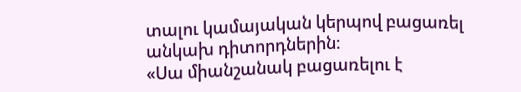տալու կամայական կերպով բացառել անկախ դիտորդներին։
«Սա միանշանակ բացառելու է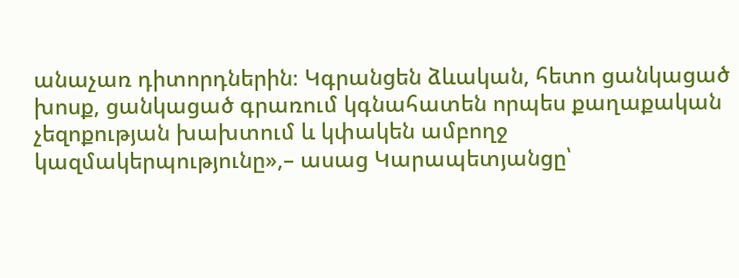անաչառ դիտորդներին։ Կգրանցեն ձևական, հետո ցանկացած խոսք, ցանկացած գրառում կգնահատեն որպես քաղաքական չեզոքության խախտում և կփակեն ամբողջ կազմակերպությունը»,– ասաց Կարապետյանցը՝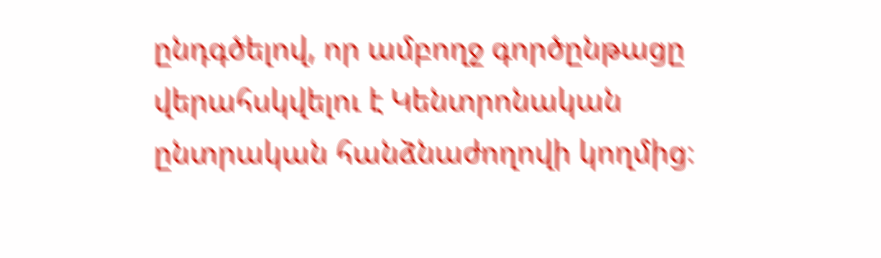ընդգծելով, որ ամբողջ գործընթացը վերահսկվելու է Կենտրոնական ընտրական հանձնաժողովի կողմից։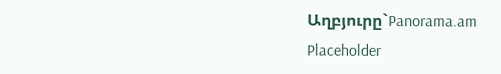Աղբյուրը`Panorama.am
Placeholder